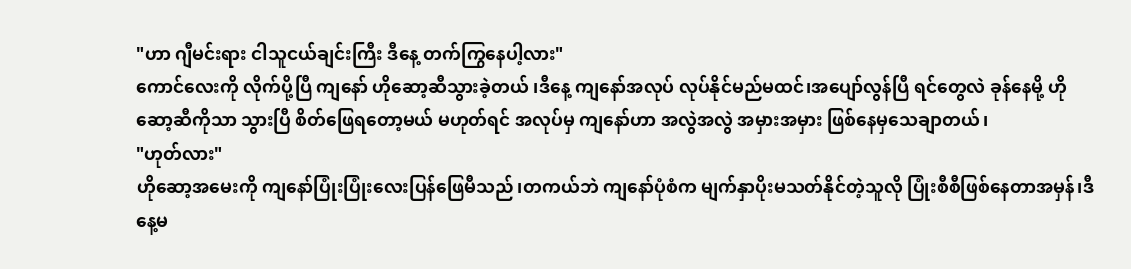"ဟာ ဂျီမင်းရား ငါသူငယ်ချင်းကြီး ဒီနေ့ တက်ကြွနေပါ့လား"
ကောင်လေးကို လိုက်ပို့ပြီ ကျနော် ဟိုဆော့ဆီသွားခဲ့တယ် ၊ဒီနေ့ ကျနော်အလုပ် လုပ်နိုင်မည်မထင်၊အပျော်လွန်ပြီ ရင်တွေလဲ ခုန်နေမို့ ဟိုဆော့ဆီကိုသာ သွားပြီ စိတ်ဖြေရတော့မယ် မဟုတ်ရင် အလုပ်မှ ကျနော်ဟာ အလွဲအလွဲ အမှားအမှား ဖြစ်နေမှသေချာတယ်၊
"ဟုတ်လား"
ဟိုဆော့အမေးကို ကျနော်ပြုံးပြုံးလေးပြန်ဖြေမီသည်၊တကယ်ဘဲ ကျနော်ပုံစံက မျက်နှာပိုးမသတ်နိုင်တဲ့သူလို ပြုံးစီစီဖြစ်နေတာအမှန်၊ဒီနေ့မ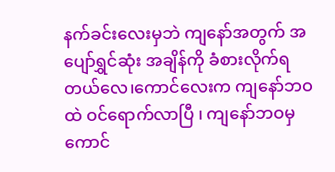နက်ခင်းလေးမှဘဲ ကျနော်အတွက် အပျော်ရွှင်ဆုံး အချိန်ကို ခံစားလိုက်ရတယ်လေ၊ကောင်လေးက ကျနော်ဘဝထဲ ဝင်ရောက်လာပြီ ၊ ကျနော်ဘဝမှ ကောင်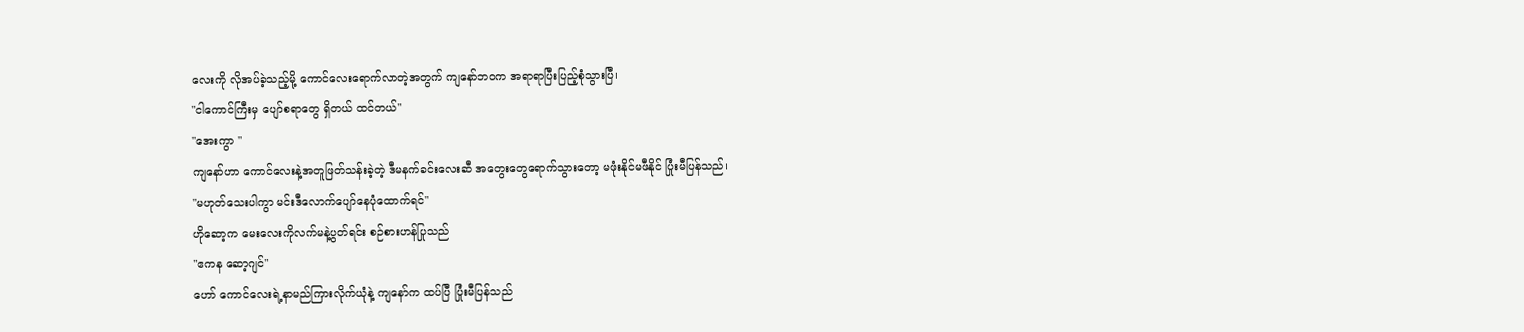လေးကို လိုအပ်ခဲ့သည့်မို့ ကောင်လေးရောက်လာတဲ့အတွက် ကျနော်ဘဝက အရာရာပြီးပြည့်စုံသွားပြီ၊
"ငါကောင်ကြီးမှ ပျော်စရာတွေ ရှိတယ် ထင်တယ်"
"အေးကွာ "
ကျနော်ဟာ ကောင်လေးနဲ့အတူဖြတ်သန်းခဲ့တဲ့ ဒီမနက်ခင်းလေးဆီ အတွေးတွေရောက်သွားတော့ မဖုံးနိုင်မဖီနိုင် ပြုံးမီပြန်သည်၊
"မဟုတ်သေးပါကွာ မင်းဒီလောက်ပျော်နေပုံထောက်ရင်"
ဟိုဆော့က မေးလေးကိုလက်မနဲ့ပွတ်ရင်း စဉ်စားဟန်ပြုသည်
"ဧကန ဆော့ဂျင်"
ဟော် ကောင်လေးရဲ့နာမည်ကြားလိုက်ယုံနဲ့ ကျနော်က ထပ်ပြီ ပြုံးမီပြန်သည်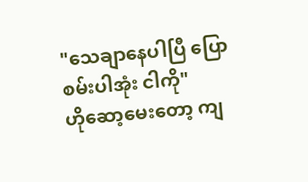"သေချာနေပါပြီ ပြောစမ်းပါအုံး ငါကို"
ဟိုဆော့မေးတော့ ကျ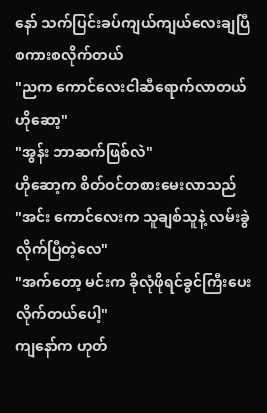နော် သက်ပြင်းခပ်ကျယ်ကျယ်လေးချပြီ စကားစလိုက်တယ်
"ညက ကောင်လေးငါဆီရောက်လာတယ် ဟိုဆော့"
"အွန်း ဘာဆက်ဖြစ်လဲ"
ဟိုဆော့က စိတ်ဝင်တစားမေးလာသည်
"အင်း ကောင်လေးက သူချစ်သူနဲ့ လမ်းခွဲလိုက်ပြီတဲ့လေ"
"အက်တော့ မင်းက ခိုလုံဖိုရင်ခွင်ကြီးပေးလိုက်တယ်ပေါ့"
ကျနော်က ဟုတ်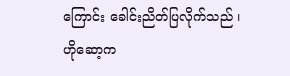ကြောင်း ခေါင်းညိတ်ပြလိုက်သည် ၊ဟိုဆော့က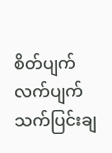စိတ်ပျက်လက်ပျက် သက်ပြင်းချ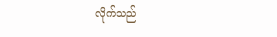လိုက်သည်